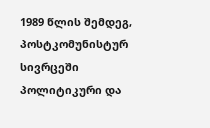1989 წლის შემდეგ, პოსტკომუნისტურ სივრცეში პოლიტიკური და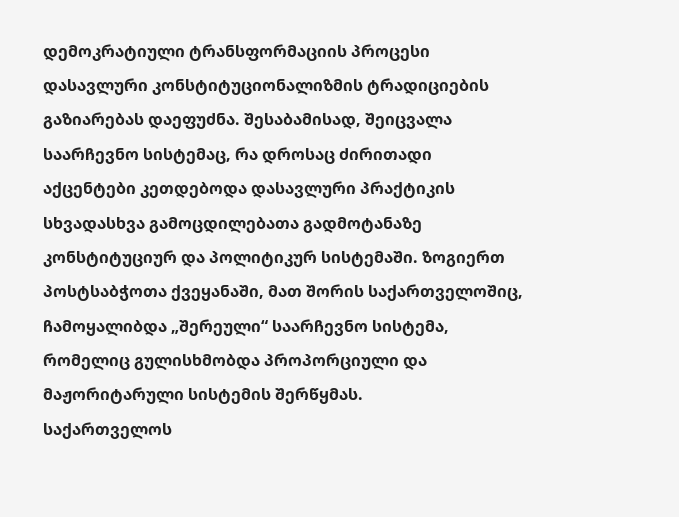დემოკრატიული ტრანსფორმაციის პროცესი დასავლური კონსტიტუციონალიზმის ტრადიციების გაზიარებას დაეფუძნა. შესაბამისად, შეიცვალა საარჩევნო სისტემაც, რა დროსაც ძირითადი აქცენტები კეთდებოდა დასავლური პრაქტიკის სხვადასხვა გამოცდილებათა გადმოტანაზე კონსტიტუციურ და პოლიტიკურ სისტემაში. ზოგიერთ პოსტსაბჭოთა ქვეყანაში, მათ შორის საქართველოშიც, ჩამოყალიბდა „შერეული“ საარჩევნო სისტემა, რომელიც გულისხმობდა პროპორციული და მაჟორიტარული სისტემის შერწყმას.
საქართველოს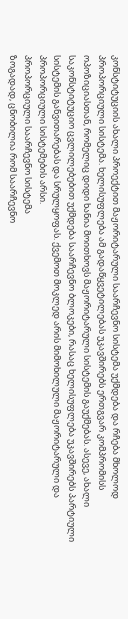კონსტიტუციის ახალი პროექტით მაჟორიტარული საარჩევნო სისტემა უქმდება და რჩება მხოლოდ პროპორციული სისტემა. ხელისუფლება ამ გადაწყვეტილებას უკავშირებს ერთგვარ კომპრომისს ოპოზიციასთან, რომელიც დიდი ხანია მოითხოვს მაჟორიტარული სისტემის გაუქმებას. ასევე, ახალი საკონსტიტუციო ცვლილებებით უქმდება საარჩევნო ბლოკები, რასაც ხელისუფლება უკავშირებს პარტიული სისტემის განვითარებას და სრულყოფას. ქვემოთ მოკლედ არის მიმოხილული მაჟორიტარული და პროპორციული სისტემების არსი.
პროპორციული საარჩევნო სისტემა
ზოგადად, ცნობილია რომ საარჩევნო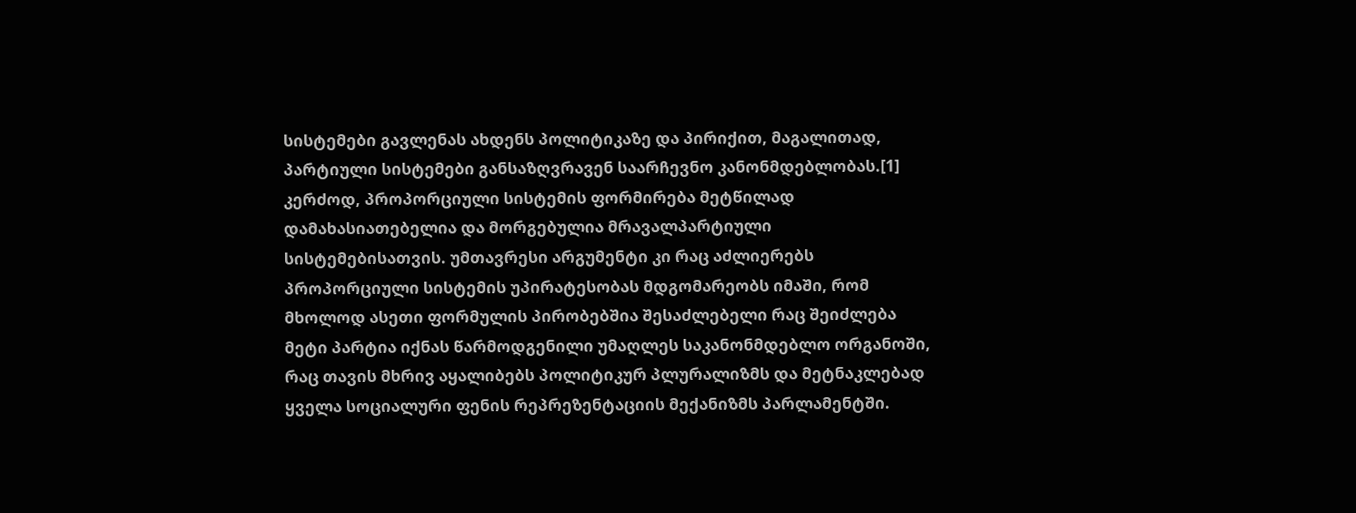სისტემები გავლენას ახდენს პოლიტიკაზე და პირიქით, მაგალითად, პარტიული სისტემები განსაზღვრავენ საარჩევნო კანონმდებლობას.[1] კერძოდ, პროპორციული სისტემის ფორმირება მეტწილად დამახასიათებელია და მორგებულია მრავალპარტიული სისტემებისათვის. უმთავრესი არგუმენტი კი რაც აძლიერებს პროპორციული სისტემის უპირატესობას მდგომარეობს იმაში, რომ მხოლოდ ასეთი ფორმულის პირობებშია შესაძლებელი რაც შეიძლება მეტი პარტია იქნას წარმოდგენილი უმაღლეს საკანონმდებლო ორგანოში, რაც თავის მხრივ აყალიბებს პოლიტიკურ პლურალიზმს და მეტნაკლებად ყველა სოციალური ფენის რეპრეზენტაციის მექანიზმს პარლამენტში.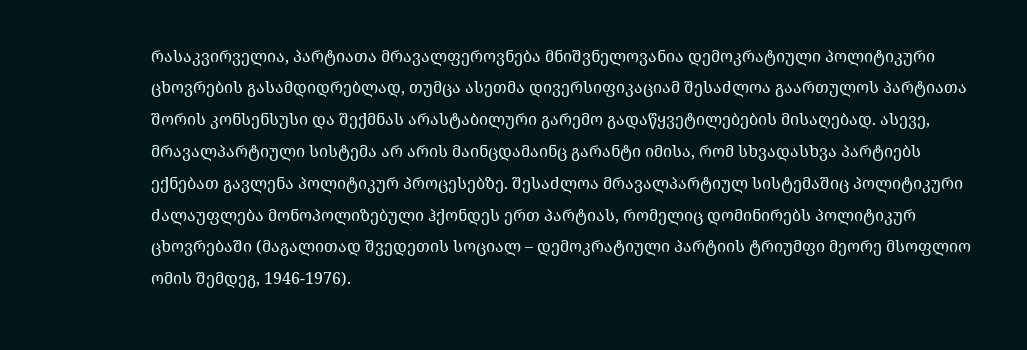რასაკვირველია, პარტიათა მრავალფეროვნება მნიშვნელოვანია დემოკრატიული პოლიტიკური ცხოვრების გასამდიდრებლად, თუმცა ასეთმა დივერსიფიკაციამ შესაძლოა გაართულოს პარტიათა შორის კონსენსუსი და შექმნას არასტაბილური გარემო გადაწყვეტილებების მისაღებად. ასევე, მრავალპარტიული სისტემა არ არის მაინცდამაინც გარანტი იმისა, რომ სხვადასხვა პარტიებს ექნებათ გავლენა პოლიტიკურ პროცესებზე. შესაძლოა მრავალპარტიულ სისტემაშიც პოლიტიკური ძალაუფლება მონოპოლიზებული ჰქონდეს ერთ პარტიას, რომელიც დომინირებს პოლიტიკურ ცხოვრებაში (მაგალითად შვედეთის სოციალ – დემოკრატიული პარტიის ტრიუმფი მეორე მსოფლიო ომის შემდეგ, 1946-1976).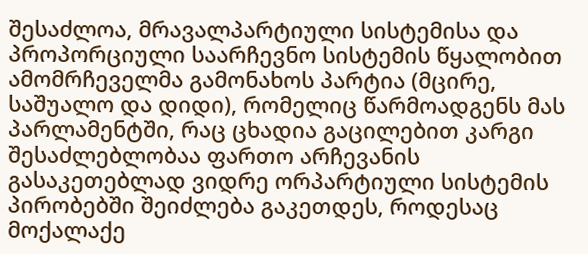შესაძლოა, მრავალპარტიული სისტემისა და პროპორციული საარჩევნო სისტემის წყალობით ამომრჩეველმა გამონახოს პარტია (მცირე, საშუალო და დიდი), რომელიც წარმოადგენს მას პარლამენტში, რაც ცხადია გაცილებით კარგი შესაძლებლობაა ფართო არჩევანის გასაკეთებლად ვიდრე ორპარტიული სისტემის პირობებში შეიძლება გაკეთდეს, როდესაც მოქალაქე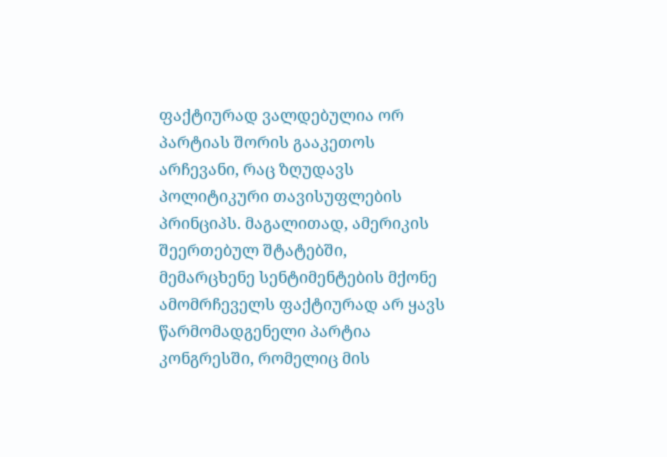ფაქტიურად ვალდებულია ორ პარტიას შორის გააკეთოს არჩევანი, რაც ზღუდავს პოლიტიკური თავისუფლების პრინციპს. მაგალითად, ამერიკის შეერთებულ შტატებში, მემარცხენე სენტიმენტების მქონე ამომრჩეველს ფაქტიურად არ ყავს წარმომადგენელი პარტია კონგრესში, რომელიც მის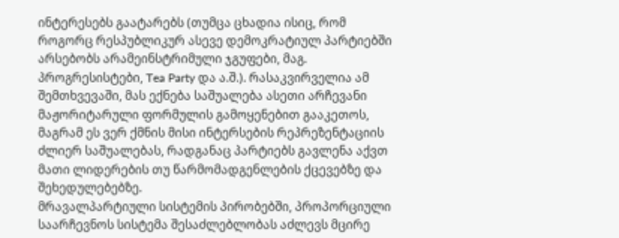ინტერესებს გაატარებს (თუმცა ცხადია ისიც, რომ როგორც რესპუბლიკურ ასევე დემოკრატიულ პარტიებში არსებობს არამეინსტრიმული ჯგუფები, მაგ. პროგრესისტები, Tea Party და ა.შ.). რასაკვირველია ამ შემთხვევაში, მას ექნება საშუალება ასეთი არჩევანი მაჟორიტარული ფორმულის გამოყენებით გააკეთოს, მაგრამ ეს ვერ ქმნის მისი ინტერსების რეპრეზენტაციის ძლიერ საშუალებას, რადგანაც პარტიებს გავლენა აქვთ მათი ლიდერების თუ წარმომადგენლების ქცევებზე და შეხედულებებზე.
მრავალპარტიული სისტემის პირობებში, პროპორციული საარჩევნოს სისტემა შესაძლებლობას აძლევს მცირე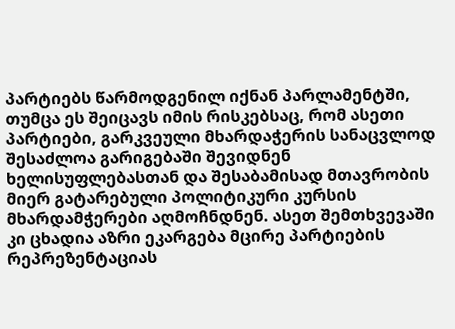პარტიებს წარმოდგენილ იქნან პარლამენტში, თუმცა ეს შეიცავს იმის რისკებსაც, რომ ასეთი პარტიები, გარკვეული მხარდაჭერის სანაცვლოდ შესაძლოა გარიგებაში შევიდნენ ხელისუფლებასთან და შესაბამისად მთავრობის მიერ გატარებული პოლიტიკური კურსის მხარდამჭერები აღმოჩნდნენ. ასეთ შემთხვევაში კი ცხადია აზრი ეკარგება მცირე პარტიების რეპრეზენტაციას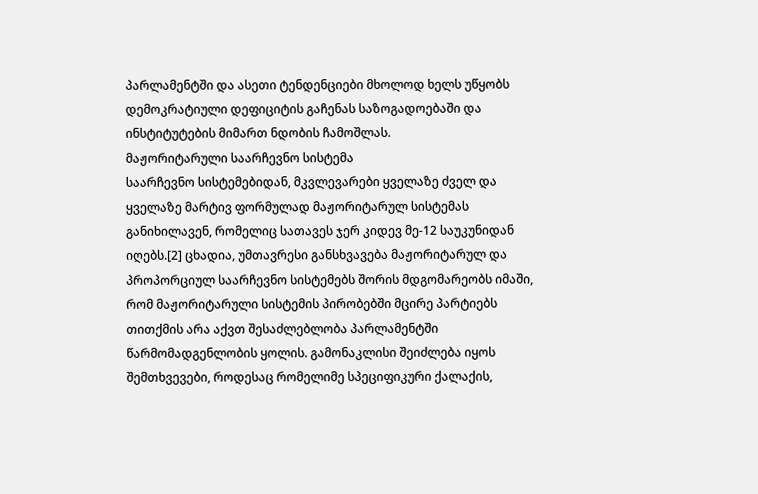პარლამენტში და ასეთი ტენდენციები მხოლოდ ხელს უწყობს დემოკრატიული დეფიციტის გაჩენას საზოგადოებაში და ინსტიტუტების მიმართ ნდობის ჩამოშლას.
მაჟორიტარული საარჩევნო სისტემა
საარჩევნო სისტემებიდან, მკვლევარები ყველაზე ძველ და ყველაზე მარტივ ფორმულად მაჟორიტარულ სისტემას განიხილავენ, რომელიც სათავეს ჯერ კიდევ მე-12 საუკუნიდან იღებს.[2] ცხადია, უმთავრესი განსხვავება მაჟორიტარულ და პროპორციულ საარჩევნო სისტემებს შორის მდგომარეობს იმაში, რომ მაჟორიტარული სისტემის პირობებში მცირე პარტიებს თითქმის არა აქვთ შესაძლებლობა პარლამენტში წარმომადგენლობის ყოლის. გამონაკლისი შეიძლება იყოს შემთხვევები, როდესაც რომელიმე სპეციფიკური ქალაქის,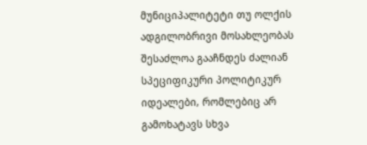მუნიციპალიტეტი თუ ოლქის ადგილობრივი მოსახლეობას შესაძლოა გააჩნდეს ძალიან სპეციფიკური პოლიტიკურ იდეალები, რომლებიც არ გამოხატავს სხვა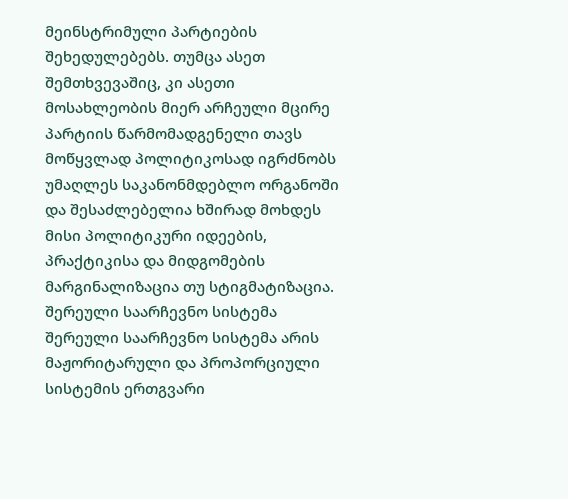მეინსტრიმული პარტიების შეხედულებებს. თუმცა ასეთ შემთხვევაშიც, კი ასეთი მოსახლეობის მიერ არჩეული მცირე პარტიის წარმომადგენელი თავს მოწყვლად პოლიტიკოსად იგრძნობს უმაღლეს საკანონმდებლო ორგანოში და შესაძლებელია ხშირად მოხდეს მისი პოლიტიკური იდეების, პრაქტიკისა და მიდგომების მარგინალიზაცია თუ სტიგმატიზაცია.
შერეული საარჩევნო სისტემა
შერეული საარჩევნო სისტემა არის მაჟორიტარული და პროპორციული სისტემის ერთგვარი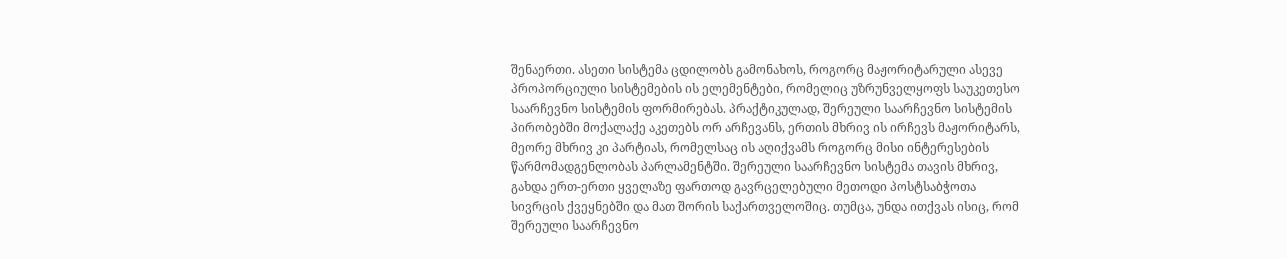შენაერთი. ასეთი სისტემა ცდილობს გამონახოს, როგორც მაჟორიტარული ასევე პროპორციული სისტემების ის ელემენტები, რომელიც უზრუნველყოფს საუკეთესო საარჩევნო სისტემის ფორმირებას. პრაქტიკულად, შერეული საარჩევნო სისტემის პირობებში მოქალაქე აკეთებს ორ არჩევანს, ერთის მხრივ ის ირჩევს მაჟორიტარს, მეორე მხრივ კი პარტიას, რომელსაც ის აღიქვამს როგორც მისი ინტერესების წარმომადგენლობას პარლამენტში. შერეული საარჩევნო სისტემა თავის მხრივ, გახდა ერთ-ერთი ყველაზე ფართოდ გავრცელებული მეთოდი პოსტსაბჭოთა სივრცის ქვეყნებში და მათ შორის საქართველოშიც. თუმცა, უნდა ითქვას ისიც, რომ შერეული საარჩევნო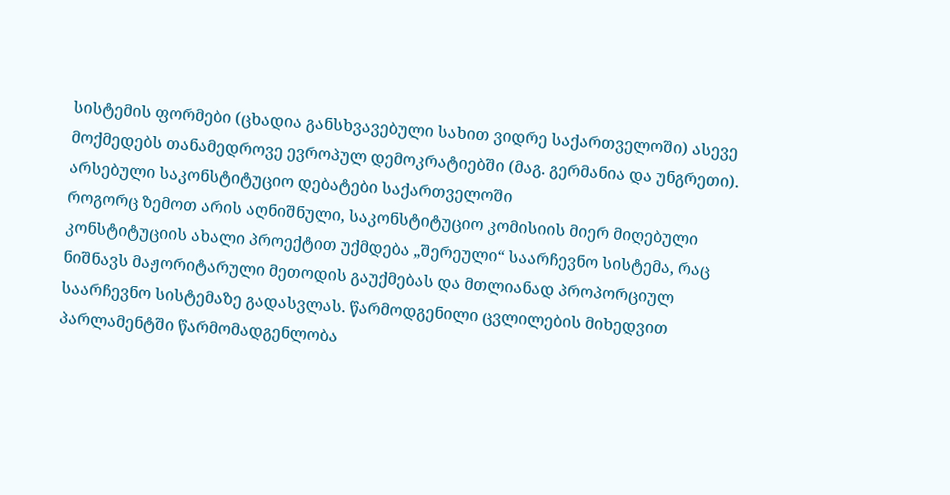სისტემის ფორმები (ცხადია განსხვავებული სახით ვიდრე საქართველოში) ასევე მოქმედებს თანამედროვე ევროპულ დემოკრატიებში (მაგ. გერმანია და უნგრეთი).
არსებული საკონსტიტუციო დებატები საქართველოში
როგორც ზემოთ არის აღნიშნული, საკონსტიტუციო კომისიის მიერ მიღებული კონსტიტუციის ახალი პროექტით უქმდება „შერეული“ საარჩევნო სისტემა, რაც ნიშნავს მაჟორიტარული მეთოდის გაუქმებას და მთლიანად პროპორციულ საარჩევნო სისტემაზე გადასვლას. წარმოდგენილი ცვლილების მიხედვით პარლამენტში წარმომადგენლობა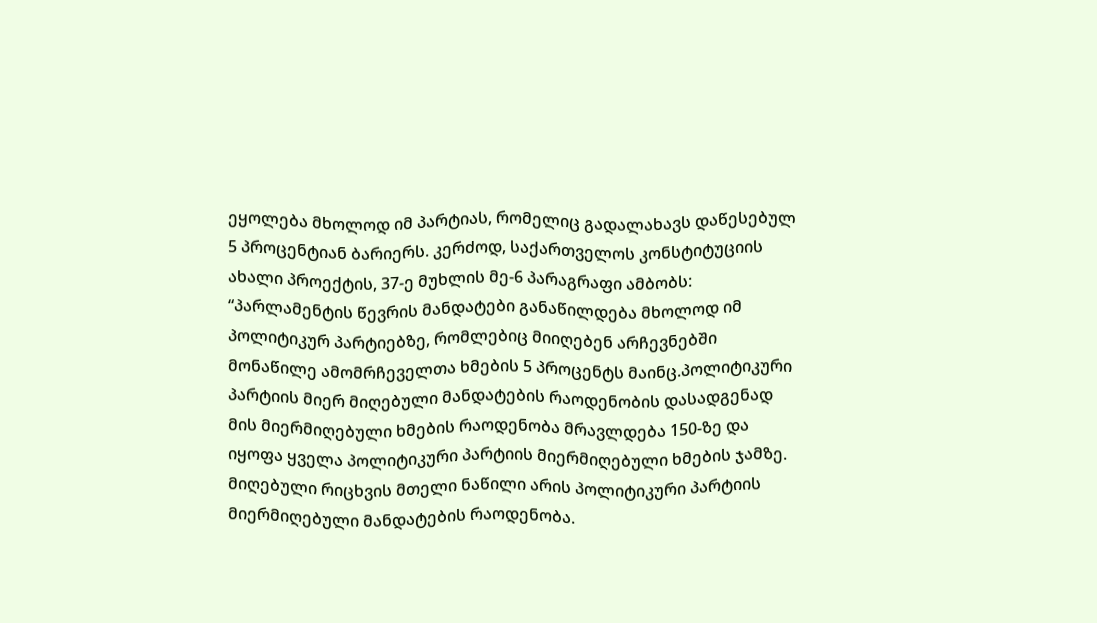ეყოლება მხოლოდ იმ პარტიას, რომელიც გადალახავს დაწესებულ 5 პროცენტიან ბარიერს. კერძოდ, საქართველოს კონსტიტუციის ახალი პროექტის, 37-ე მუხლის მე-6 პარაგრაფი ამბობს:
“პარლამენტის წევრის მანდატები განაწილდება მხოლოდ იმ პოლიტიკურ პარტიებზე, რომლებიც მიიღებენ არჩევნებში მონაწილე ამომრჩეველთა ხმების 5 პროცენტს მაინც.პოლიტიკური პარტიის მიერ მიღებული მანდატების რაოდენობის დასადგენად მის მიერმიღებული ხმების რაოდენობა მრავლდება 150-ზე და იყოფა ყველა პოლიტიკური პარტიის მიერმიღებული ხმების ჯამზე. მიღებული რიცხვის მთელი ნაწილი არის პოლიტიკური პარტიის მიერმიღებული მანდატების რაოდენობა.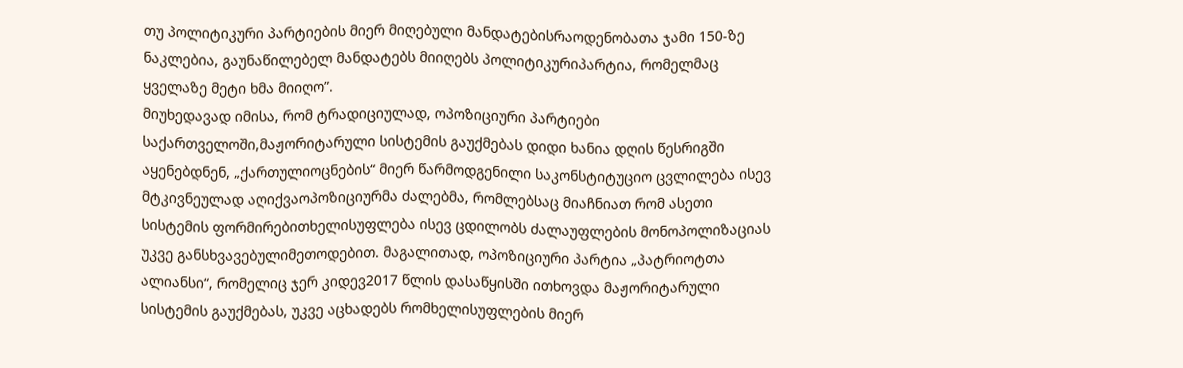თუ პოლიტიკური პარტიების მიერ მიღებული მანდატებისრაოდენობათა ჯამი 150-ზე ნაკლებია, გაუნაწილებელ მანდატებს მიიღებს პოლიტიკურიპარტია, რომელმაც ყველაზე მეტი ხმა მიიღო”.
მიუხედავად იმისა, რომ ტრადიციულად, ოპოზიციური პარტიები საქართველოში,მაჟორიტარული სისტემის გაუქმებას დიდი ხანია დღის წესრიგში აყენებდნენ, „ქართულიოცნების“ მიერ წარმოდგენილი საკონსტიტუციო ცვლილება ისევ მტკივნეულად აღიქვაოპოზიციურმა ძალებმა, რომლებსაც მიაჩნიათ რომ ასეთი სისტემის ფორმირებითხელისუფლება ისევ ცდილობს ძალაუფლების მონოპოლიზაციას უკვე განსხვავებულიმეთოდებით. მაგალითად, ოპოზიციური პარტია „პატრიოტთა ალიანსი“, რომელიც ჯერ კიდევ2017 წლის დასაწყისში ითხოვდა მაჟორიტარული სისტემის გაუქმებას, უკვე აცხადებს რომხელისუფლების მიერ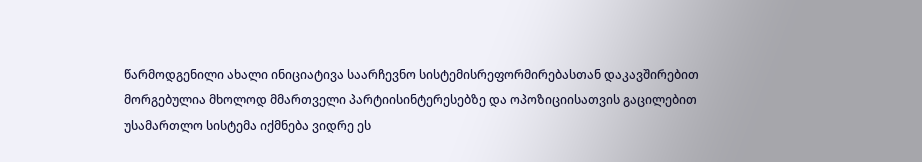წარმოდგენილი ახალი ინიციატივა საარჩევნო სისტემისრეფორმირებასთან დაკავშირებით მორგებულია მხოლოდ მმართველი პარტიისინტერესებზე და ოპოზიციისათვის გაცილებით უსამართლო სისტემა იქმნება ვიდრე ეს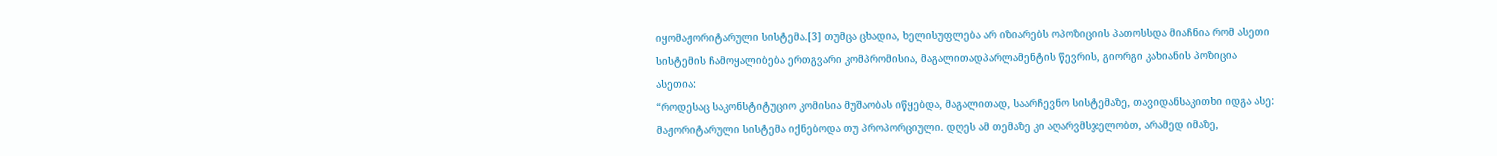იყომაჟორიტარული სისტემა.[3] თუმცა ცხადია, ხელისუფლება არ იზიარებს ოპოზიციის პათოსსდა მიაჩნია რომ ასეთი სისტემის ჩამოყალიბება ერთგვარი კომპრომისია, მაგალითადპარლამენტის წევრის, გიორგი კახიანის პოზიცია ასეთია:
“როდესაც საკონსტიტუციო კომისია მუშაობას იწყებდა, მაგალითად, საარჩევნო სისტემაზე, თავიდანსაკითხი იდგა ასე: მაჟორიტარული სისტემა იქნებოდა თუ პროპორციული. დღეს ამ თემაზე კი აღარვმსჯელობთ, არამედ იმაზე,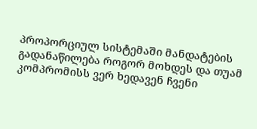პროპორციულ სისტემაში მანდატების გადანაწილება როგორ მოხდეს და თუამ კომპრომისს ვერ ხედავენ ჩვენი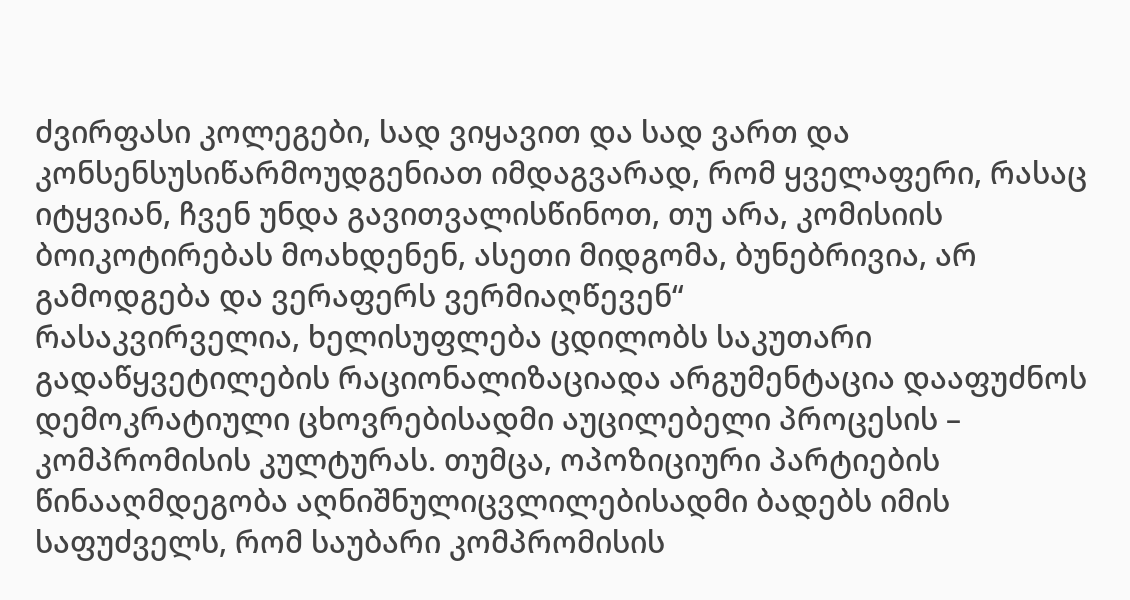ძვირფასი კოლეგები, სად ვიყავით და სად ვართ და კონსენსუსიწარმოუდგენიათ იმდაგვარად, რომ ყველაფერი, რასაც იტყვიან, ჩვენ უნდა გავითვალისწინოთ, თუ არა, კომისიის ბოიკოტირებას მოახდენენ, ასეთი მიდგომა, ბუნებრივია, არ გამოდგება და ვერაფერს ვერმიაღწევენ“
რასაკვირველია, ხელისუფლება ცდილობს საკუთარი გადაწყვეტილების რაციონალიზაციადა არგუმენტაცია დააფუძნოს დემოკრატიული ცხოვრებისადმი აუცილებელი პროცესის – კომპრომისის კულტურას. თუმცა, ოპოზიციური პარტიების წინააღმდეგობა აღნიშნულიცვლილებისადმი ბადებს იმის საფუძველს, რომ საუბარი კომპრომისის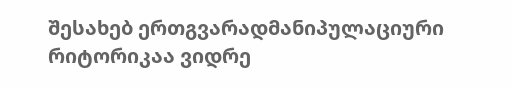შესახებ ერთგვარადმანიპულაციური რიტორიკაა ვიდრე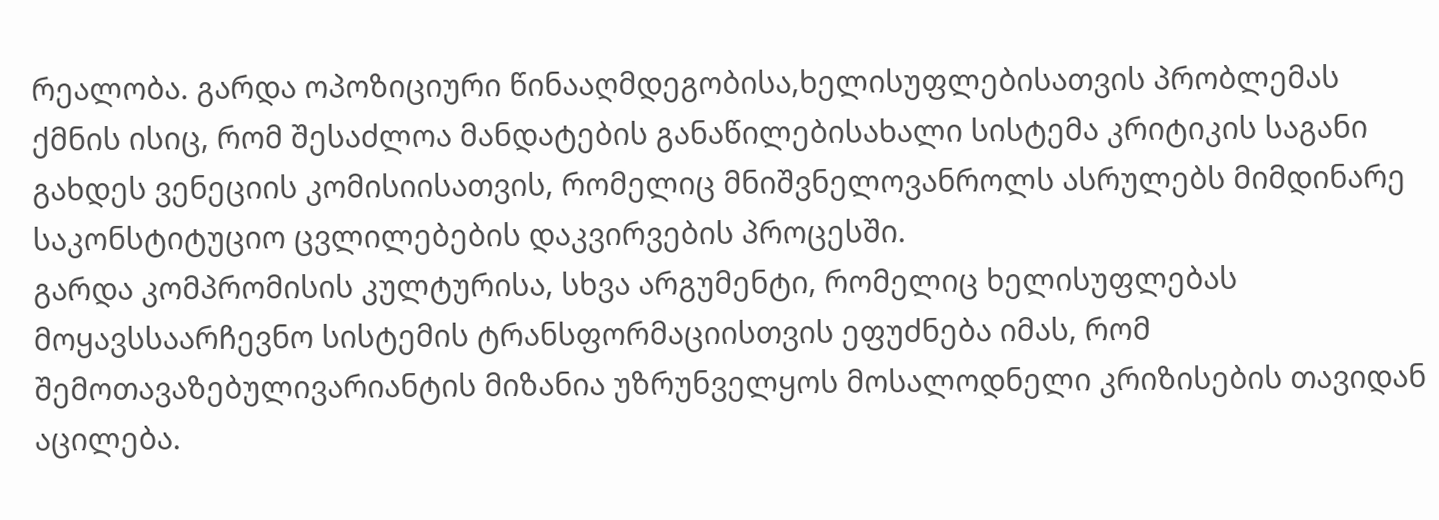რეალობა. გარდა ოპოზიციური წინააღმდეგობისა,ხელისუფლებისათვის პრობლემას ქმნის ისიც, რომ შესაძლოა მანდატების განაწილებისახალი სისტემა კრიტიკის საგანი გახდეს ვენეციის კომისიისათვის, რომელიც მნიშვნელოვანროლს ასრულებს მიმდინარე საკონსტიტუციო ცვლილებების დაკვირვების პროცესში.
გარდა კომპრომისის კულტურისა, სხვა არგუმენტი, რომელიც ხელისუფლებას მოყავსსაარჩევნო სისტემის ტრანსფორმაციისთვის ეფუძნება იმას, რომ შემოთავაზებულივარიანტის მიზანია უზრუნველყოს მოსალოდნელი კრიზისების თავიდან აცილება.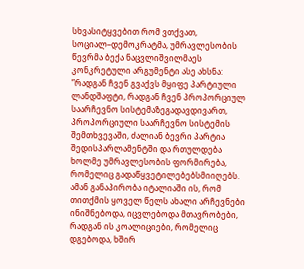სხვასიტყვებით რომ ვთქვათ, სოციალ–დემოკრატმა, უმრავლესობის წევრმა ბექა ნაცვლიშვილმაეს კონკრეტული არგუმენტი ასე ახსნა:
”რადგან ჩვენ გვაქვს მყიფე პარტიული ლანდშაფტი, რადგან ჩვენ პროპორციულ საარჩევნო სისტემაზეგადავდივართ, პროპორციული საარჩევნო სისტემის შემთხვევაში, ძალიან ბევრი პარტია შედისპარლამენტში და რთულდება ხოლმე უმრავლესობის ფორმირება, რომელიც გადაწყვეტილებებსმიიღებს. ამან განაპირობა იტალიაში ის, რომ თითქმის ყოველ წელს ახალი არჩევნები ინიშნებოდა, იცვლებოდა მთავრობები, რადგან ის კოალიციები, რომელიც დგებოდა, ხშირ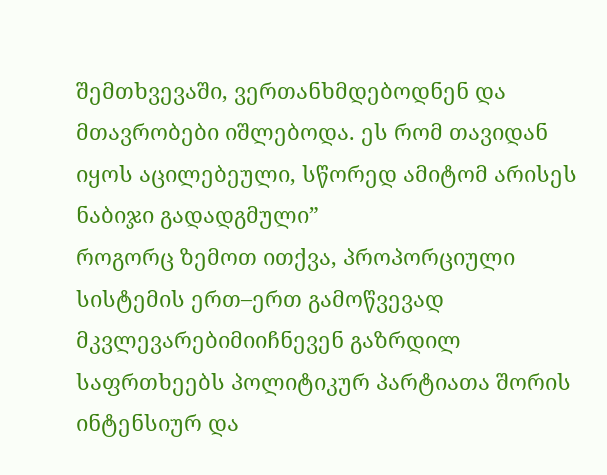შემთხვევაში, ვერთანხმდებოდნენ და მთავრობები იშლებოდა. ეს რომ თავიდან იყოს აცილებეული, სწორედ ამიტომ არისეს ნაბიჯი გადადგმული”
როგორც ზემოთ ითქვა, პროპორციული სისტემის ერთ–ერთ გამოწვევად მკვლევარებიმიიჩნევენ გაზრდილ საფრთხეებს პოლიტიკურ პარტიათა შორის ინტენსიურ და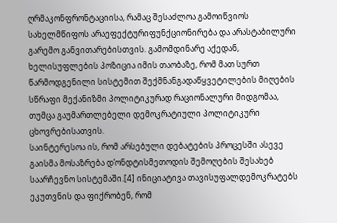ღრმაკონფრონტაციისა, რამაც შესაძლოა გამოიწვიოს სახელმწიფოს არაეფექტურიფუნქციონირება და არასტაბილური გარემო განვითარებისთვის. გამომდინარე აქედან, ხელისუფლების პოზიცია იმის თაობაზე, რომ მათ სურთ წარმოდგენილი სისტემით შექმნანგადაწყვეტილების მიღების სწრაფი მექანიზმი პოლიტიკურად რაციონალური მიდგომაა, თუმცა გაუმართლებელი დემოკრატიული პოლიტიკური ცხოვრებისათვის.
საინტერესოა ის, რომ არსებული დებატების პროცესში ასევე გაისმა მოსაზრება დ’ონდტისმეთოდის შემოღების შესახებ საარჩევნო სისტემაში.[4] ინიციატივა თავისუფალდემოკრატებს ეკუთვნის და ფიქრობენ, რომ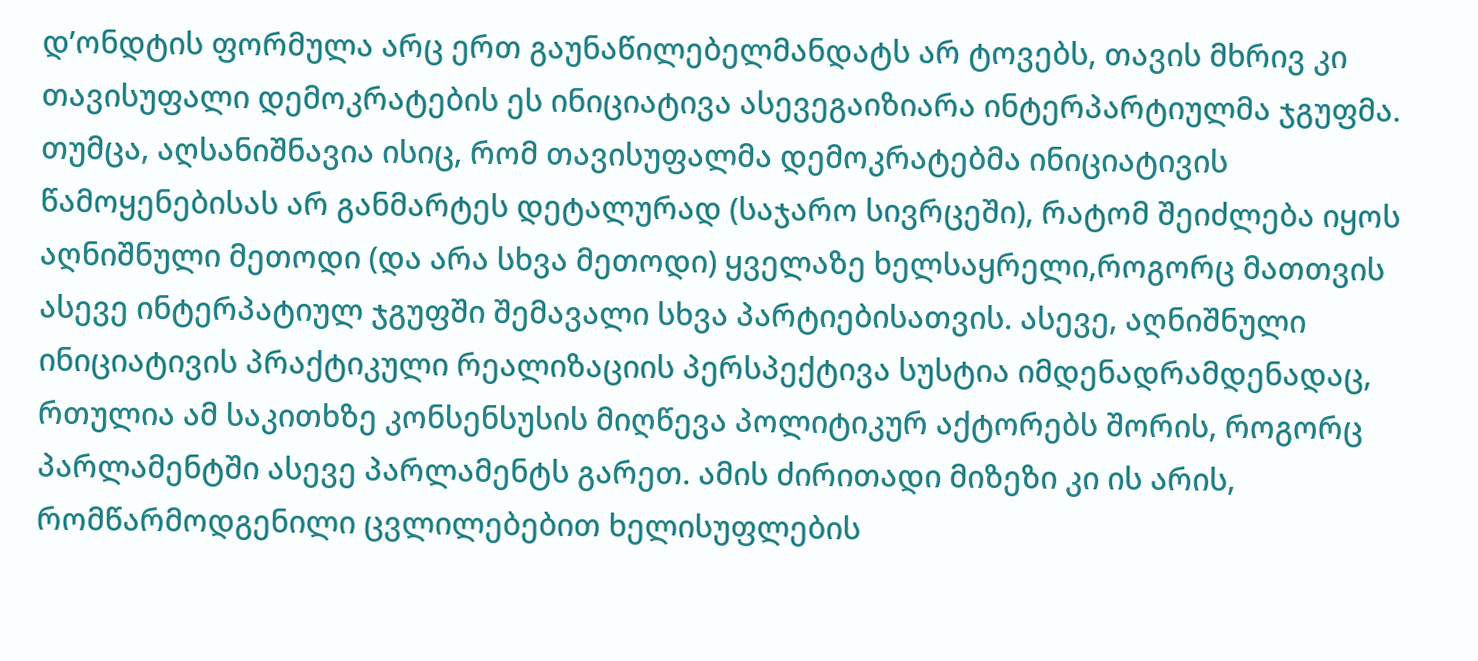დ’ონდტის ფორმულა არც ერთ გაუნაწილებელმანდატს არ ტოვებს, თავის მხრივ კი თავისუფალი დემოკრატების ეს ინიციატივა ასევეგაიზიარა ინტერპარტიულმა ჯგუფმა. თუმცა, აღსანიშნავია ისიც, რომ თავისუფალმა დემოკრატებმა ინიციატივის წამოყენებისას არ განმარტეს დეტალურად (საჯარო სივრცეში), რატომ შეიძლება იყოს აღნიშნული მეთოდი (და არა სხვა მეთოდი) ყველაზე ხელსაყრელი,როგორც მათთვის ასევე ინტერპატიულ ჯგუფში შემავალი სხვა პარტიებისათვის. ასევე, აღნიშნული ინიციატივის პრაქტიკული რეალიზაციის პერსპექტივა სუსტია იმდენადრამდენადაც, რთულია ამ საკითხზე კონსენსუსის მიღწევა პოლიტიკურ აქტორებს შორის, როგორც პარლამენტში ასევე პარლამენტს გარეთ. ამის ძირითადი მიზეზი კი ის არის, რომწარმოდგენილი ცვლილებებით ხელისუფლების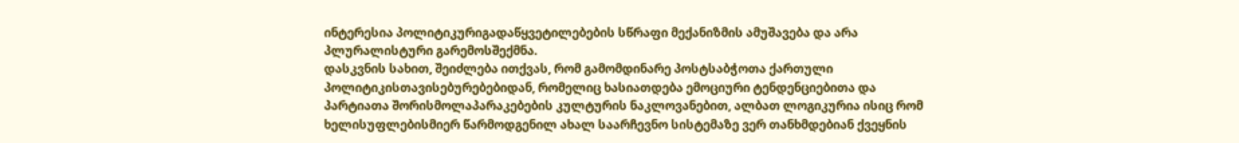ინტერესია პოლიტიკურიგადაწყვეტილებების სწრაფი მექანიზმის ამუშავება და არა პლურალისტური გარემოსშექმნა.
დასკვნის სახით, შეიძლება ითქვას, რომ გამომდინარე პოსტსაბჭოთა ქართული პოლიტიკისთავისებურებებიდან, რომელიც ხასიათდება ემოციური ტენდენციებითა და პარტიათა შორისმოლაპარაკებების კულტურის ნაკლოვანებით, ალბათ ლოგიკურია ისიც რომ ხელისუფლებისმიერ წარმოდგენილ ახალ საარჩევნო სისტემაზე ვერ თანხმდებიან ქვეყნის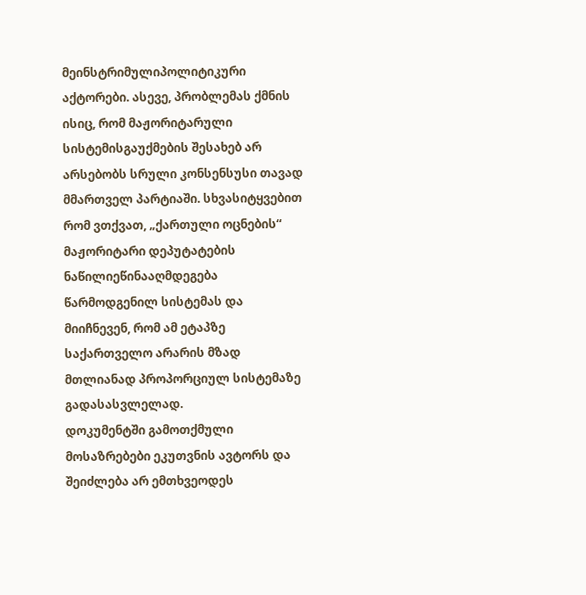მეინსტრიმულიპოლიტიკური აქტორები. ასევე, პრობლემას ქმნის ისიც, რომ მაჟორიტარული სისტემისგაუქმების შესახებ არ არსებობს სრული კონსენსუსი თავად მმართველ პარტიაში. სხვასიტყვებით რომ ვთქვათ, „ქართული ოცნების“ მაჟორიტარი დეპუტატების ნაწილიეწინააღმდეგება წარმოდგენილ სისტემას და მიიჩნევენ, რომ ამ ეტაპზე საქართველო არარის მზად მთლიანად პროპორციულ სისტემაზე გადასასვლელად.
დოკუმენტში გამოთქმული მოსაზრებები ეკუთვნის ავტორს და შეიძლება არ ემთხვეოდეს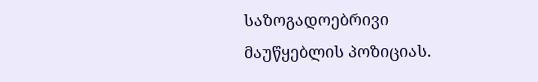საზოგადოებრივი მაუწყებლის პოზიციას.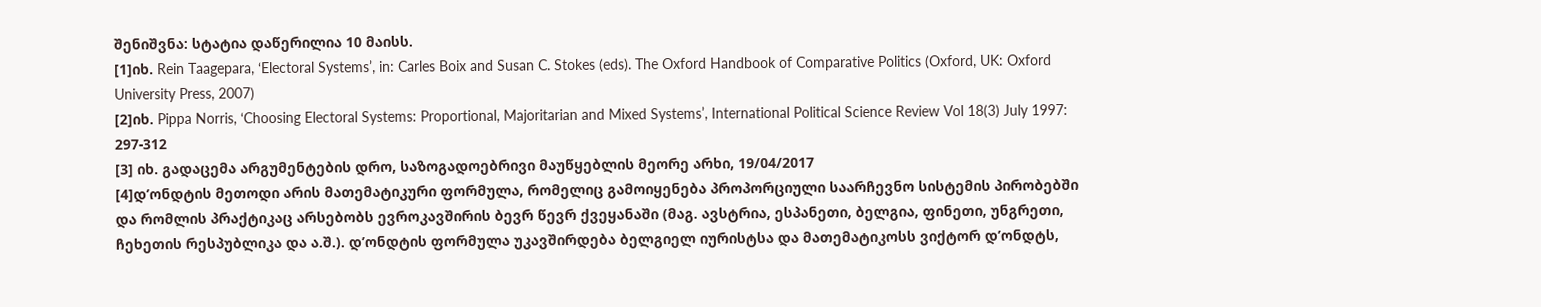შენიშვნა: სტატია დაწერილია 10 მაისს.
[1]იხ. Rein Taagepara, ‘Electoral Systems’, in: Carles Boix and Susan C. Stokes (eds). The Oxford Handbook of Comparative Politics (Oxford, UK: Oxford University Press, 2007)
[2]იხ. Pippa Norris, ‘Choosing Electoral Systems: Proportional, Majoritarian and Mixed Systems’, International Political Science Review Vol 18(3) July 1997: 297-312
[3] იხ. გადაცემა არგუმენტების დრო, საზოგადოებრივი მაუწყებლის მეორე არხი, 19/04/2017
[4]დ’ონდტის მეთოდი არის მათემატიკური ფორმულა, რომელიც გამოიყენება პროპორციული საარჩევნო სისტემის პირობებში და რომლის პრაქტიკაც არსებობს ევროკავშირის ბევრ წევრ ქვეყანაში (მაგ. ავსტრია, ესპანეთი, ბელგია, ფინეთი, უნგრეთი, ჩეხეთის რესპუბლიკა და ა.შ.). დ’ონდტის ფორმულა უკავშირდება ბელგიელ იურისტსა და მათემატიკოსს ვიქტორ დ’ონდტს,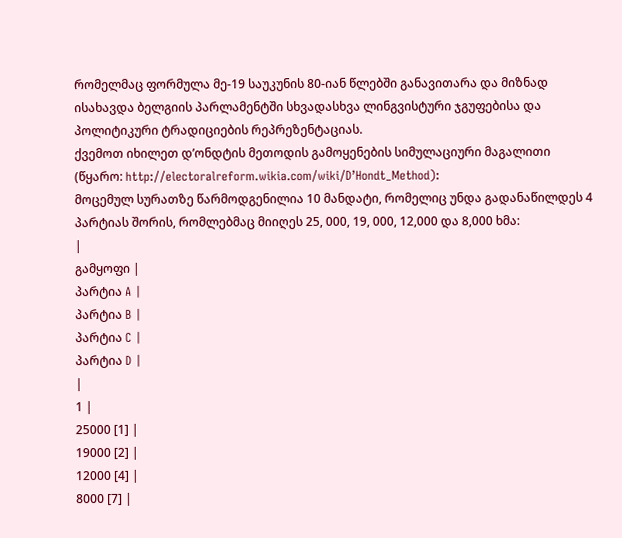რომელმაც ფორმულა მე-19 საუკუნის 80-იან წლებში განავითარა და მიზნად ისახავდა ბელგიის პარლამენტში სხვადასხვა ლინგვისტური ჯგუფებისა და პოლიტიკური ტრადიციების რეპრეზენტაციას.
ქვემოთ იხილეთ დ’ონდტის მეთოდის გამოყენების სიმულაციური მაგალითი (წყარო: http://electoralreform.wikia.com/wiki/D’Hondt_Method):
მოცემულ სურათზე წარმოდგენილია 10 მანდატი, რომელიც უნდა გადანაწილდეს 4 პარტიას შორის, რომლებმაც მიიღეს 25, 000, 19, 000, 12,000 და 8,000 ხმა:
|
გამყოფი |
პარტია A |
პარტია B |
პარტია C |
პარტია D |
|
1 |
25000 [1] |
19000 [2] |
12000 [4] |
8000 [7] |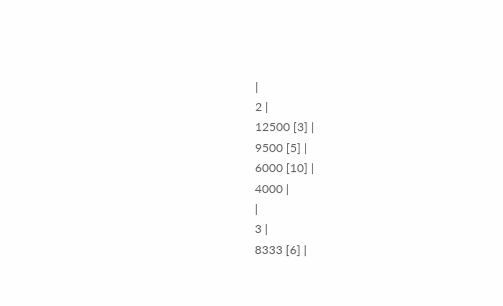|
2 |
12500 [3] |
9500 [5] |
6000 [10] |
4000 |
|
3 |
8333 [6] |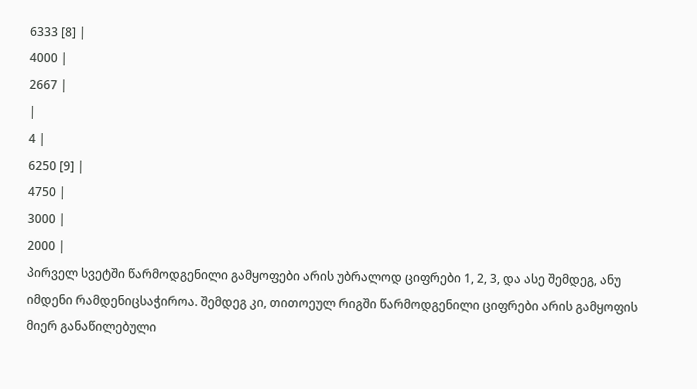6333 [8] |
4000 |
2667 |
|
4 |
6250 [9] |
4750 |
3000 |
2000 |
პირველ სვეტში წარმოდგენილი გამყოფები არის უბრალოდ ციფრები 1, 2, 3, და ასე შემდეგ, ანუ იმდენი რამდენიცსაჭიროა. შემდეგ კი, თითოეულ რიგში წარმოდგენილი ციფრები არის გამყოფის მიერ განაწილებული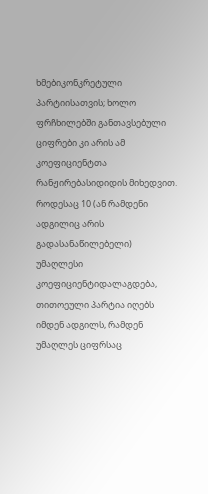ხმებიკონკრეტული პარტიისათვის; ხოლო ფრჩხილებში განთავსებული ციფრები კი არის ამ კოეფიციენტთა რანჟირებასიდიდის მიხედვით. როდესაც 10 (ან რამდენი ადგილიც არის გადასანაწილებელი) უმაღლესი კოეფიციენტიდალაგდება, თითოეული პარტია იღებს იმდენ ადგილს, რამდენ უმაღლეს ციფრსაც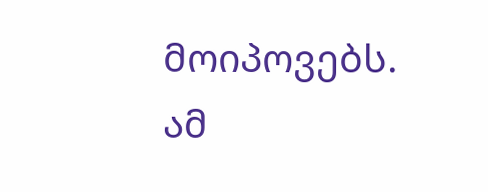მოიპოვებს. ამ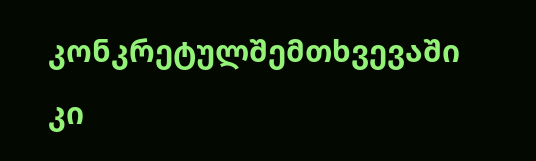კონკრეტულშემთხვევაში კი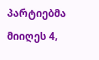პარტიებმა მიიღეს 4,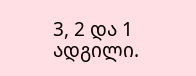3, 2 და 1 ადგილი.